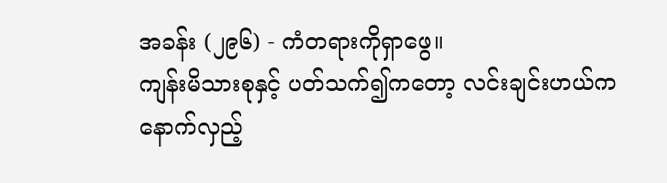အခန်း (၂၉၆) - ကံတရားကိုရှာဖွေ။
ကျန်းမိသားစုနှင့် ပတ်သက်၍ကတော့ လင်းချင်းဟယ်က နောက်လှည့်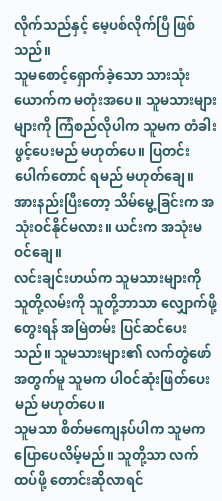လိုက်သည်နှင့် မေ့ပစ်လိုက်ပြီ ဖြစ်သည်။
သူမစောင့်ရှောက်ခဲ့သော သားသုံးယောက်က မတုံးအပေ။ သူမသားများများကို ကြံစည်လိုပါက သူမက တံခါးဖွင့်ပေးမည် မဟုတ်ပေ။ ပြတင်းပေါက်တောင် ရမည် မဟုတ်ချေ။
အားနည်းပြီးတော့ သိမ်မွေ့ခြင်းက အသုံးဝင်နိုင်မလား။ ယင်းက အသုံးမဝင်ချေ။
လင်းချင်းဟယ်က သူမသားများကို သူတို့လမ်းကို သူတို့ဘာသာ လျှောက်ဖို့တွေးရန် အမြဲတမ်း ပြင်ဆင်ပေးသည်။ သူမသားများ၏ လက်တွဲဖော်အတွက်မူ သူမက ပါဝင်ဆုံးဖြတ်ပေးမည် မဟုတ်ပေ။
သူမသာ စိတ်မကျေနပ်ပါက သူမက ပြောပေလိမ့်မည်။ သူတို့သာ လက်ထပ်ဖို့ တောင်းဆိုလာရင်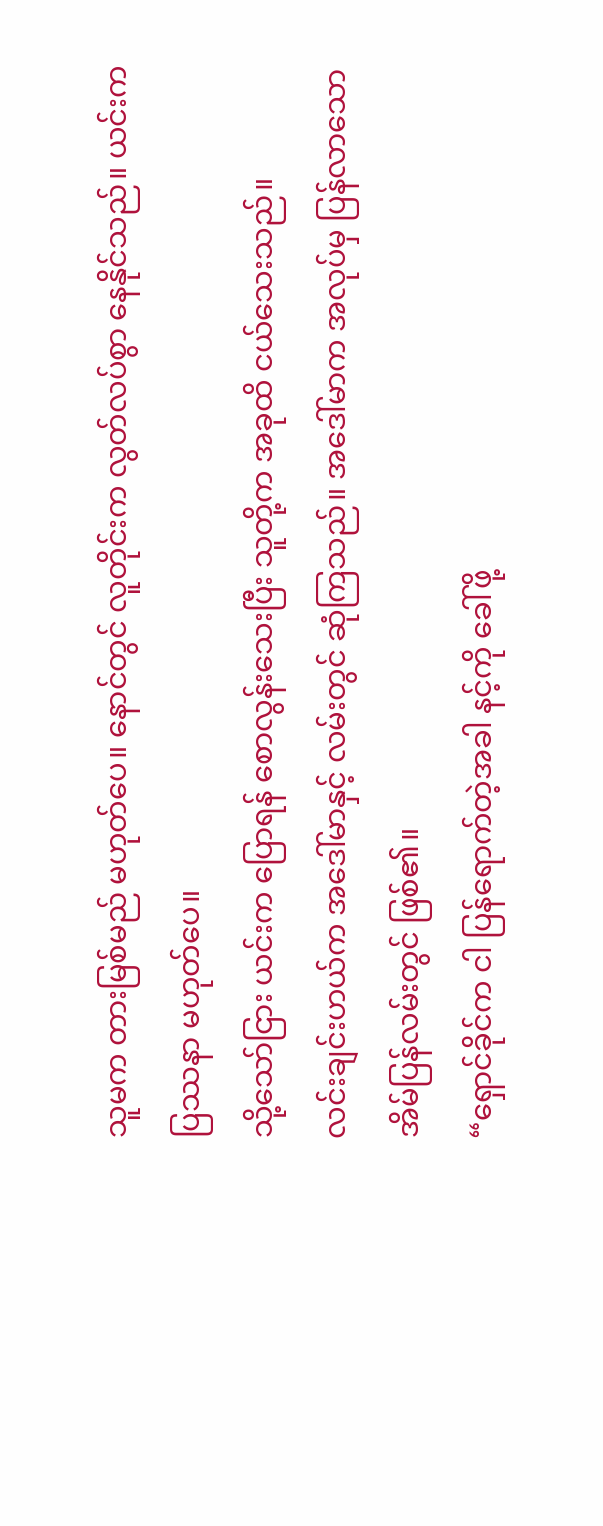သူမက တားမြစ်မည် မဟုတ်ပေ။ နောင်တွင် လူတိုင်းက လွတ်လပ်စွာ နေနိုင်သည်။ ယင်းက ပြဿနာ မဟုတ်ပေ။
သို့သော်ငြား ယင်းက ပြောရန် စောလွန်းသေးပြီး သူတို့က အခုထိ ငယ်သေးသည်။
လင်းချင်းဟယ်က အဒေါ်မာနှင့် လမ်းတွင် ဆုံကြသည်။ အဒေါ်မာက အလုပ်မှ ပြန်လာသော အိမ်ပြန်လမ်းတွင် ဖြစ်၏။
“ရှောင်ခိုင်က ငါ ပြန်ရောက်တဲ့အခါ နင့်ကို ခေါ်ဖို့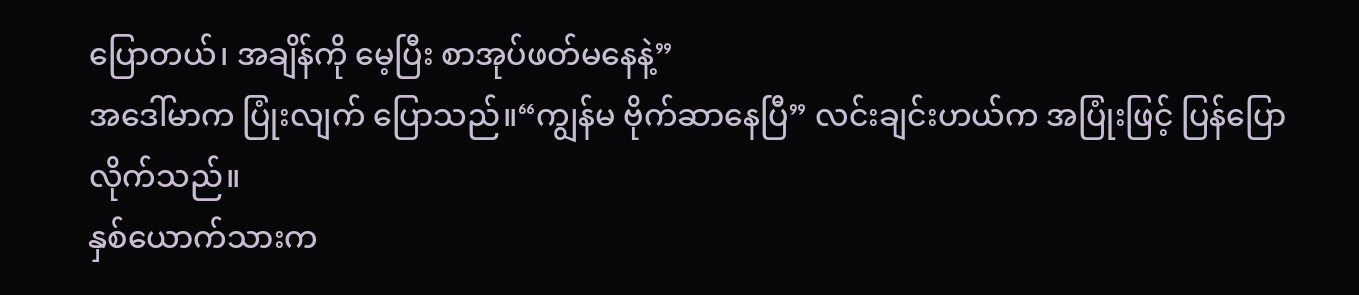ပြောတယ်၊ အချိန်ကို မေ့ပြီး စာအုပ်ဖတ်မနေနဲ့”
အဒေါ်မာက ပြုံးလျက် ပြောသည်။“ကျွန်မ ဗိုက်ဆာနေပြီ” လင်းချင်းဟယ်က အပြုံးဖြင့် ပြန်ပြောလိုက်သည်။
နှစ်ယောက်သားက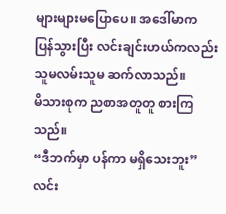များများမပြောပေ။ အဒေါ်မာက ပြန်သွားပြီး လင်းချင်းဟယ်ကလည်း သူမလမ်းသူမ ဆက်လာသည်။
မိသားစုက ညစာအတူတူ စားကြသည်။
“ဒီဘက်မှာ ပန်ကာ မရှိသေးဘူး” လင်း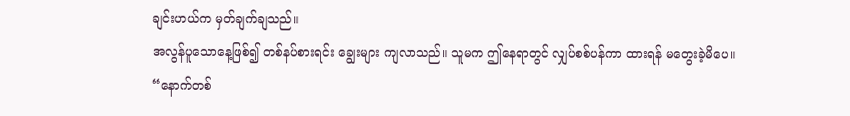ချင်းဟယ်က မှတ်ချက်ချသည်။
အလွန်ပူသောနေ့ဖြစ်၍ တစ်နပ်စားရင်း ချွေးများ ကျလာသည်။ သူမက ဤနေရာတွင် လျှပ်စစ်ပန်ကာ ထားရန် မတွေးခဲ့မိပေ။
“နောက်တစ်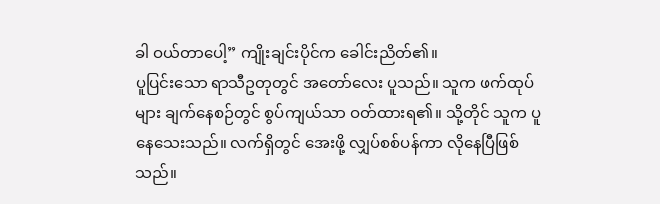ခါ ဝယ်တာပေါ့” ကျိုးချင်းပိုင်က ခေါင်းညိတ်၏။
ပူပြင်းသော ရာသီဥတုတွင် အတော်လေး ပူသည်။ သူက ဖက်ထုပ်များ ချက်နေစဉ်တွင် စွပ်ကျယ်သာ ဝတ်ထားရ၏။ သို့တိုင် သူက ပူနေသေးသည်။ လက်ရှိတွင် အေးဖို့ လျှပ်စစ်ပန်ကာ လိုနေပြီဖြစ်သည်။